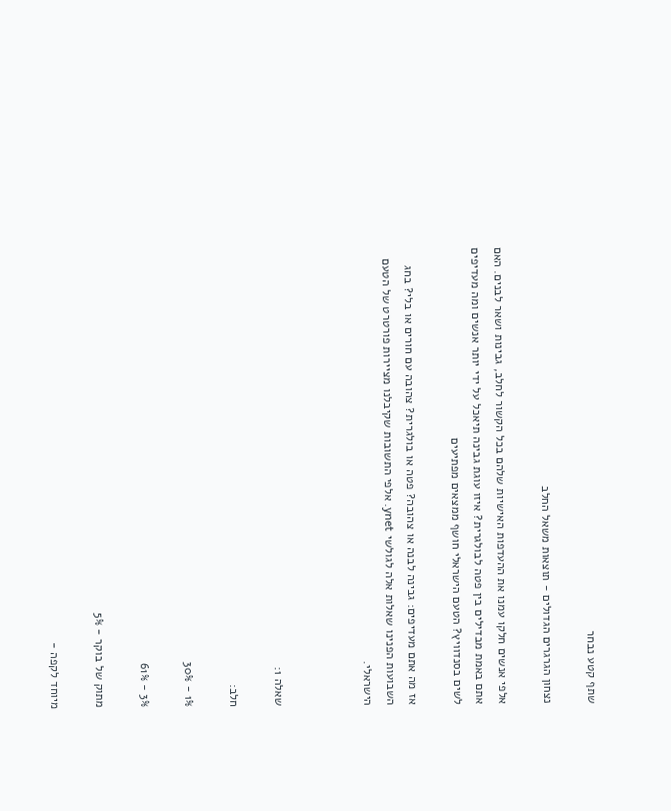שתף קטע נבחר

נצחון הגרגרים הגדולים - תוצאות משאל החלב

אלפי אנשים חלקו עמנו את ההעדפות האישיות שלהם בכל הקשור לחלב, גבינות ושאר לבנים. האם אתם באמת מבדילים בין פטה לבולגרית? איזו עוגת גבינה תיאכל על ידי יותר אנשים ומה מעדיפים לשים בסנדוויץ? הטעם הישראלי חושף ממצאים מפתיעים

אז מה אתם מעדיפים: גבינה לבנה או צהובה? פטה או בולגרית? צהובה עם חורים או בלי? בחג השבועות הפנינו שאלות אלה לגולשי ynet. אלפי התשובות שקיבלנו מציירות פורטרט של הטעם הישראלי.



שאלה 1:

חלב:

1% - 30%

3% - 61%

מתוק של בוקר - 5%

מיוחד לקפה -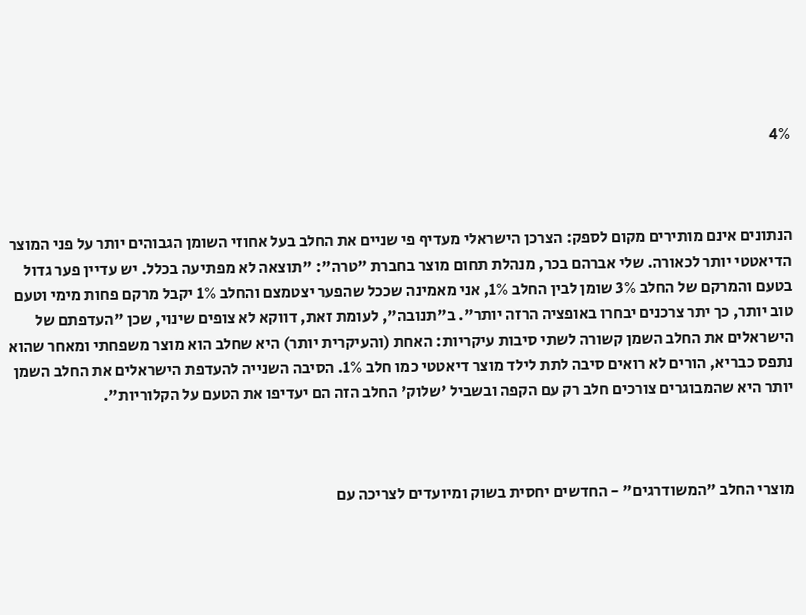4%



הנתונים אינם מותירים מקום לספק: הצרכן הישראלי מעדיף פי שניים את החלב בעל אחוזי השומן הגבוהים יותר על פני המוצר הדיאטטי יותר לכאורה. שלי אברהם בכר, מנהלת תחום מוצר בחברת "טרה": "תוצאה לא מפתיעה בכלל. יש עדיין פער גדול בטעם והמרקם של החלב 3% שומן לבין החלב 1%, אני מאמינה שככל שהפער יצטמצם והחלב 1% יקבל מרקם פחות מימי וטעם טוב יותר, כך יתר צרכנים יבחרו באופציה הרזה יותר". ב"תנובה", לעומת זאת, דווקא לא צופים שינוי, שכן "העדפתם של הישראלים את החלב השמן קשורה לשתי סיבות עיקריות: האחת (והעיקרית יותר) היא שחלב הוא מוצר משפחתי ומאחר שהוא נתפס כבריא, הורים לא רואים סיבה לתת לילד מוצר דיאטטי כמו חלב 1%. הסיבה השנייה להעדפת הישראלים את החלב השמן יותר היא שהמבוגרים צורכים חלב רק עם הקפה ובשביל 'שלוק' החלב הזה הם יעדיפו את הטעם על הקלוריות".



מוצרי החלב "המשודרגים" - החדשים יחסית בשוק ומיועדים לצריכה עם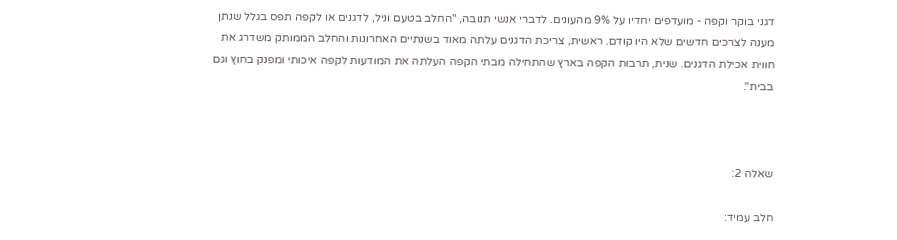דגני בוקר וקפה - מועדפים יחדיו על 9% מהעונים. לדברי אנשי תנובה, "החלב בטעם וניל, לדגנים או לקפה תפס בגלל שנתן מענה לצרכים חדשים שלא היו קודם. ראשית, צריכת הדגנים עלתה מאוד בשנתיים האחרונות והחלב הממותק משדרג את חווית אכילת הדגנים. שנית, תרבות הקפה בארץ שהתחילה מבתי הקפה העלתה את המודעות לקפה איכותי ומפנק בחוץ וגם בבית".



שאלה 2:

חלב עמיד: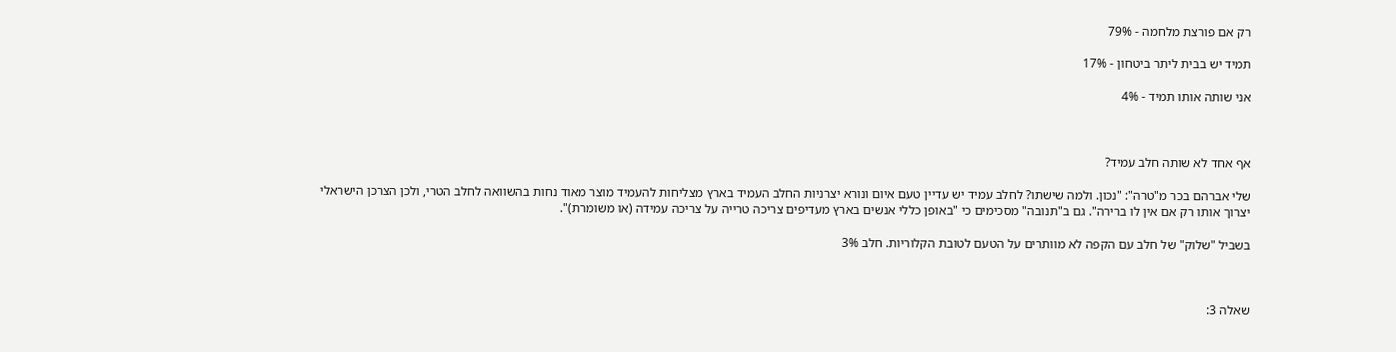רק אם פורצת מלחמה - 79%

תמיד יש בבית ליתר ביטחון - 17%

אני שותה אותו תמיד - 4%



אף אחד לא שותה חלב עמיד?

שלי אברהם בכר מ"טרה": "נכון. ולמה שישתו? לחלב עמיד יש עדיין טעם איום ונורא יצרניות החלב העמיד בארץ מצליחות להעמיד מוצר מאוד נחות בהשוואה לחלב הטרי, ולכן הצרכן הישראלי יצרוך אותו רק אם אין לו ברירה". גם ב"תנובה" מסכימים כי "באופן כללי אנשים בארץ מעדיפים צריכה טרייה על צריכה עמידה (או משומרת)".

בשביל "שלוק" של חלב עם הקפה לא מוותרים על הטעם לטובת הקלוריות. חלב 3%



שאלה 3: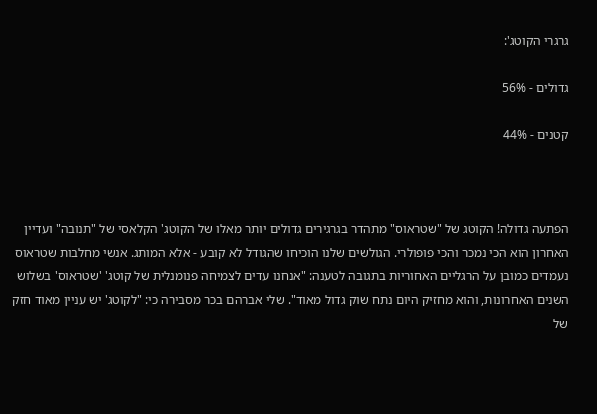גרגרי הקוטג':

גדולים - 56%

קטנים - 44%



הפתעה גדולה! הקוטג של "שטראוס" מתהדר בגרגירים גדולים יותר מאלו של הקוטג' הקלאסי של "תנובה" ועדיין האחרון הוא הכי נמכר והכי פופולרי. הגולשים שלנו הוכיחו שהגודל לא קובע - אלא המותג. אנשי מחלבות שטראוס נעמדים כמובן על הרגליים האחוריות בתגובה לטענה: "אנחנו עדים לצמיחה פנומנלית של קוטג' 'שטראוס' בשלוש השנים האחרונות, והוא מחזיק היום נתח שוק גדול מאוד". שלי אברהם בכר מסבירה כי: "לקוטג' יש עניין מאוד חזק של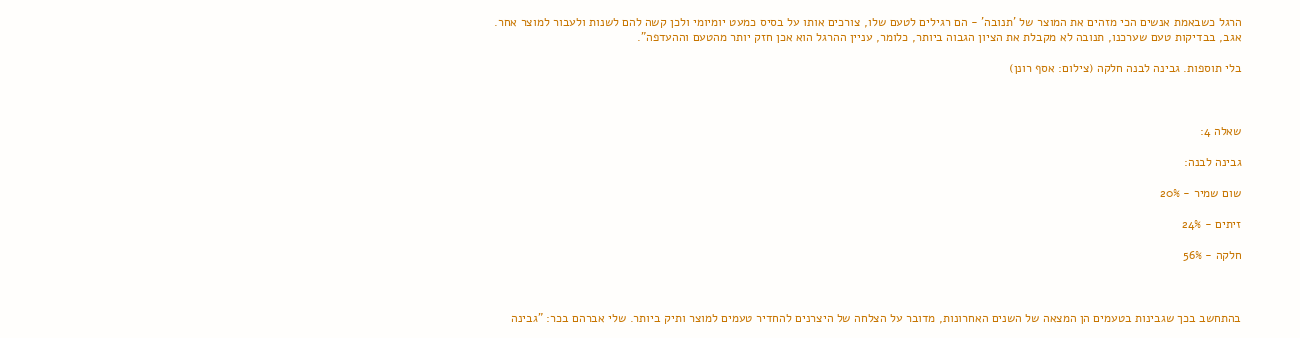הרגל כשבאמת אנשים הכי מזהים את המוצר של 'תנובה' - הם רגילים לטעם שלו, צורכים אותו על בסיס כמעט יומיומי ולכן קשה להם לשנות ולעבור למוצר אחר. אגב, בבדיקות טעם שערכנו, תנובה לא מקבלת את הציון הגבוה ביותר, כלומר, עניין ההרגל הוא אכן חזק יותר מהטעם וההעדפה".

בלי תוספות. גבינה לבנה חלקה (צילום: אסף רונן)



שאלה 4:

גבינה לבנה:

שום שמיר - 20%

זיתים - 24%

חלקה - 56%



בהתחשב בכך שגבינות בטעמים הן המצאה של השנים האחרונות, מדובר על הצלחה של היצרנים להחדיר טעמים למוצר ותיק ביותר. שלי אברהם בכר: "גבינה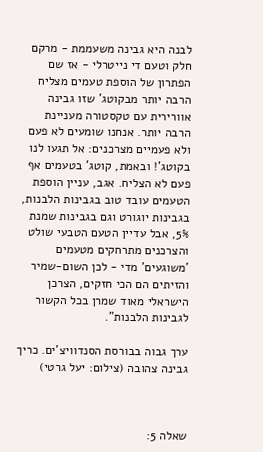לבנה היא גבינה משעממת - מרקם חלק וטעם די נייטרלי - אז שם הפתרון של הוספת טעמים מצליח הרבה יותר מבקוטג' שזו גבינה אוורירית עם טקסטורה מעניינת הרבה יותר. אנחנו שומעים לא פעם ולא פעמיים מצרכנים: אל תגעו לנו בקוטג'! ובאמת, קוטג' בטעמים אף פעם לא הצליח. אגב, עניין הוספת הטעמים עובד טוב בגבינות הלבנות, בגבינות יוגורט וגם בגבינות שמנת 5%, אבל עדיין הטעם הטבעי שולט והצרכנים מתרחקים מטעמים 'משוגעים' מדי - לכן השום-שמיר והזיתים הם הכי חזקים, הצרכן הישראלי מאוד שמרן בכל הקשור לגבינות הלבנות".

ערך גבוה בבורסת הסנדוויצ'ים. כריך גבינה צהובה (צילום: יעל גרטי)



שאלה 5: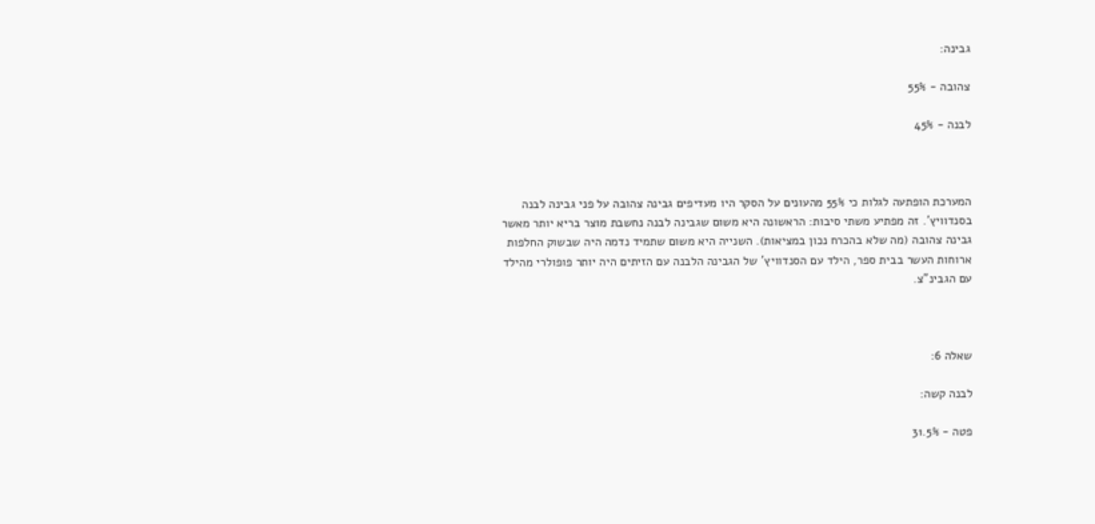גבינה:

צהובה - 55%

לבנה - 45%



המערכת הופתעה לגלות כי 55% מהעונים על הסקר היו מעדיפים גבינה צהובה על פני גבינה לבנה בסנדוויץ'. זה מפתיע משתי סיבות: הראשונה היא משום שגבינה לבנה נחשבת מוצר בריא יותר מאשר גבינה צהובה (מה שלא בהכרח נכון במציאות). השנייה היא משום שתמיד נדמה היה שבשוק החלפות ארוחות העשר בבית ספר, הילד עם הסנדוויץ' של הגבינה הלבנה עם הזיתים היה יותר פופולרי מהילד עם הגבינ"צ.



שאלה 6:

לבנה קשה:

פטה - 31.5%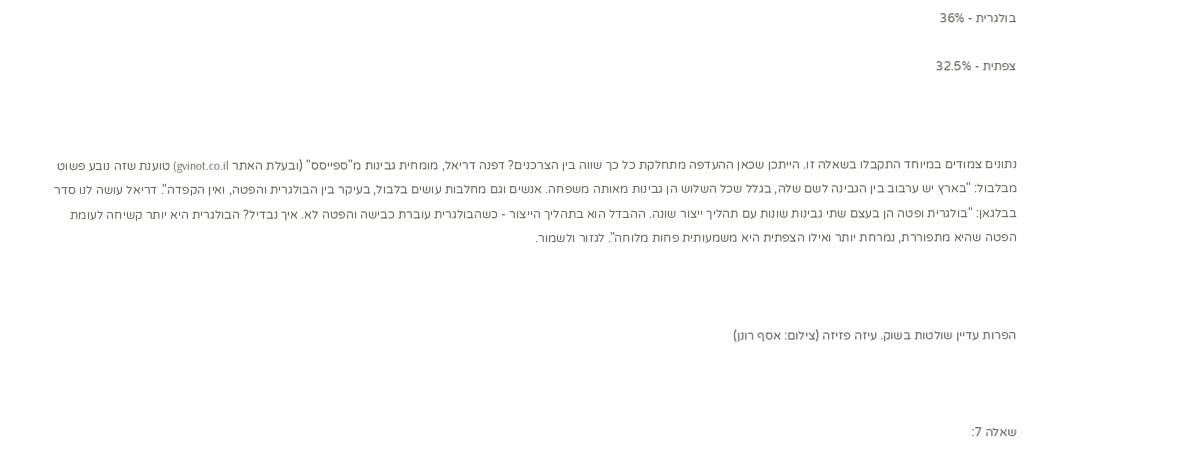בולגרית - 36%

צפתית - 32.5%



נתונים צמודים במיוחד התקבלו בשאלה זו. הייתכן שכאן ההעדפה מתחלקת כל כך שווה בין הצרכנים? דפנה דריאל, מומחית גבינות מ"ספייסס" (ובעלת האתר gvinot.co.il) טוענת שזה נובע פשוט מבלבול: "בארץ יש ערבוב בין הגבינה לשם שלה, בגלל שכל השלוש הן גבינות מאותה משפחה. אנשים וגם מחלבות עושים בלבול, בעיקר בין הבולגרית והפטה, ואין הקפדה". דריאל עושה לנו סדר בבלגאן: "בולגרית ופטה הן בעצם שתי גבינות שונות עם תהליך ייצור שונה. ההבדל הוא בתהליך הייצור - כשהבולגרית עוברת כבישה והפטה לא. איך נבדיל? הבולגרית היא יותר קשיחה לעומת הפטה שהיא מתפוררת, נמרחת יותר ואילו הצפתית היא משמעותית פחות מלוחה". לגזור ולשמור.



הפרות עדיין שולטות בשוק. עיזה פזיזה (צילום: אסף רונן)



שאלה 7: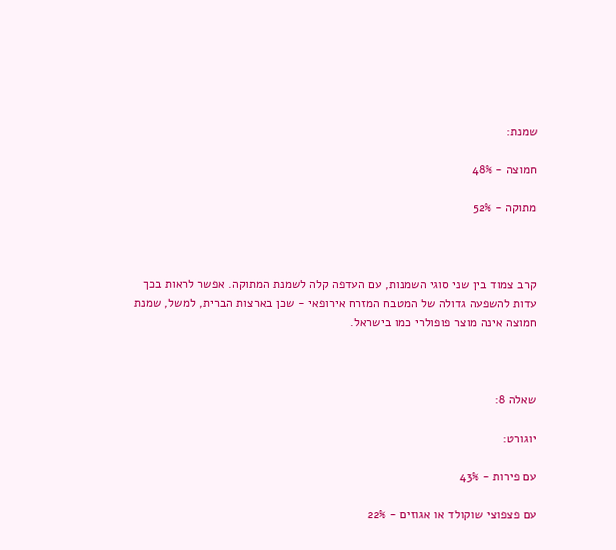שמנת:

חמוצה - 48%

מתוקה - 52%



קרב צמוד בין שני סוגי השמנות, עם העדפה קלה לשמנת המתוקה. אפשר לראות בכך עדות להשפעה גדולה של המטבח המזרח אירופאי - שכן בארצות הברית, למשל, שמנת חמוצה אינה מוצר פופולרי כמו בישראל.



שאלה 8:

יוגורט:

עם פירות - 43%

עם פצפוצי שוקולד או אגוזים - 22%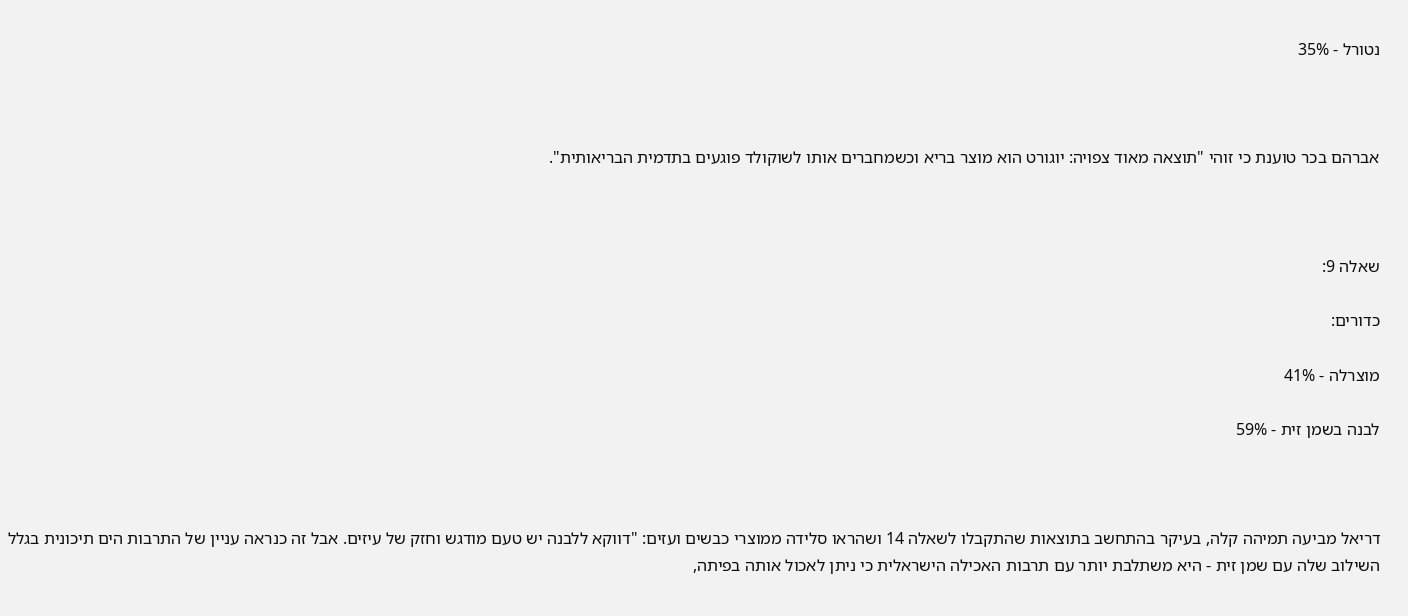נטורל - 35%



אברהם בכר טוענת כי זוהי "תוצאה מאוד צפויה: יוגורט הוא מוצר בריא וכשמחברים אותו לשוקולד פוגעים בתדמית הבריאותית".



שאלה 9:

כדורים:

מוצרלה - 41%

לבנה בשמן זית - 59%



דריאל מביעה תמיהה קלה, בעיקר בהתחשב בתוצאות שהתקבלו לשאלה 14 ושהראו סלידה ממוצרי כבשים ועזים: "דווקא ללבנה יש טעם מודגש וחזק של עיזים. אבל זה כנראה עניין של התרבות הים תיכונית בגלל השילוב שלה עם שמן זית - היא משתלבת יותר עם תרבות האכילה הישראלית כי ניתן לאכול אותה בפיתה,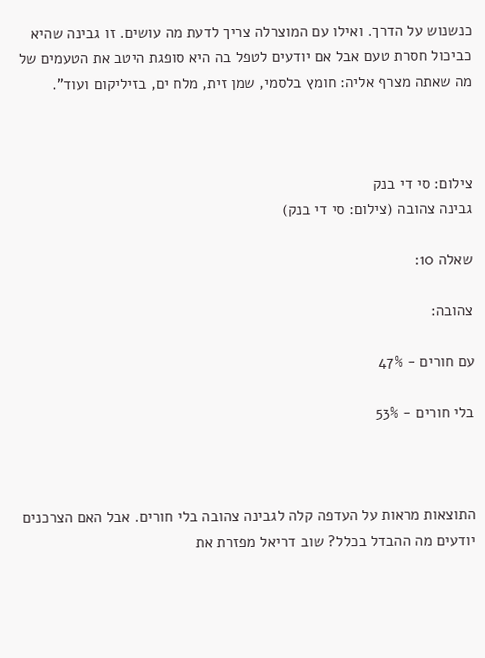כנשנוש על הדרך. ואילו עם המוצרלה צריך לדעת מה עושים. זו גבינה שהיא כביכול חסרת טעם אבל אם יודעים לטפל בה היא סופגת היטב את הטעמים של מה שאתה מצרף אליה: חומץ בלסמי, שמן זית, מלח ים, בזיליקום ועוד".



צילום: סי די בנק
גבינה צהובה (צילום: סי די בנק)

שאלה 10:

צהובה:

עם חורים - 47%

בלי חורים - 53%



התוצאות מראות על העדפה קלה לגבינה צהובה בלי חורים. אבל האם הצרכנים יודעים מה ההבדל בכלל? שוב דריאל מפזרת את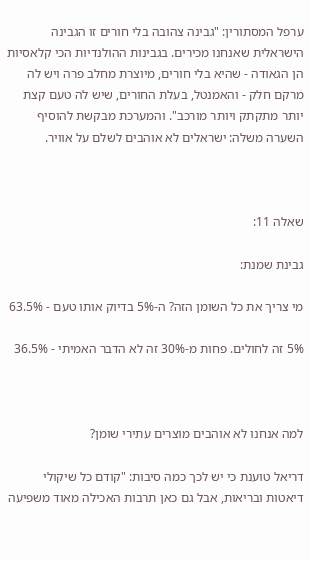ערפל המסתורין: "גבינה צהובה בלי חורים זו הגבינה הישראלית שאנחנו מכירים. בגבינות ההולנדיות הכי קלאסיות הן הגאודה - שהיא בלי חורים, מיוצרת מחלב פרה ויש לה מרקם חלק - והאמנטל, בעלת החורים, שיש לה טעם קצת יותר מתקתק ויותר מורכב". והמערכת מבקשת להוסיף השערה משלה: ישראלים לא אוהבים לשלם על אוויר.



שאלה 11:

גבינת שמנת:

מי צריך את כל השומן הזה? ה-5% בדיוק אותו טעם - 63.5%

5% זה לחולים. פחות מ-30% זה לא הדבר האמיתי - 36.5%



למה אנחנו לא אוהבים מוצרים עתירי שומן?

דריאל טוענת כי יש לכך כמה סיבות: "קודם כל שיקולי דיאטות ובריאות, אבל גם כאן תרבות האכילה מאוד משפיעה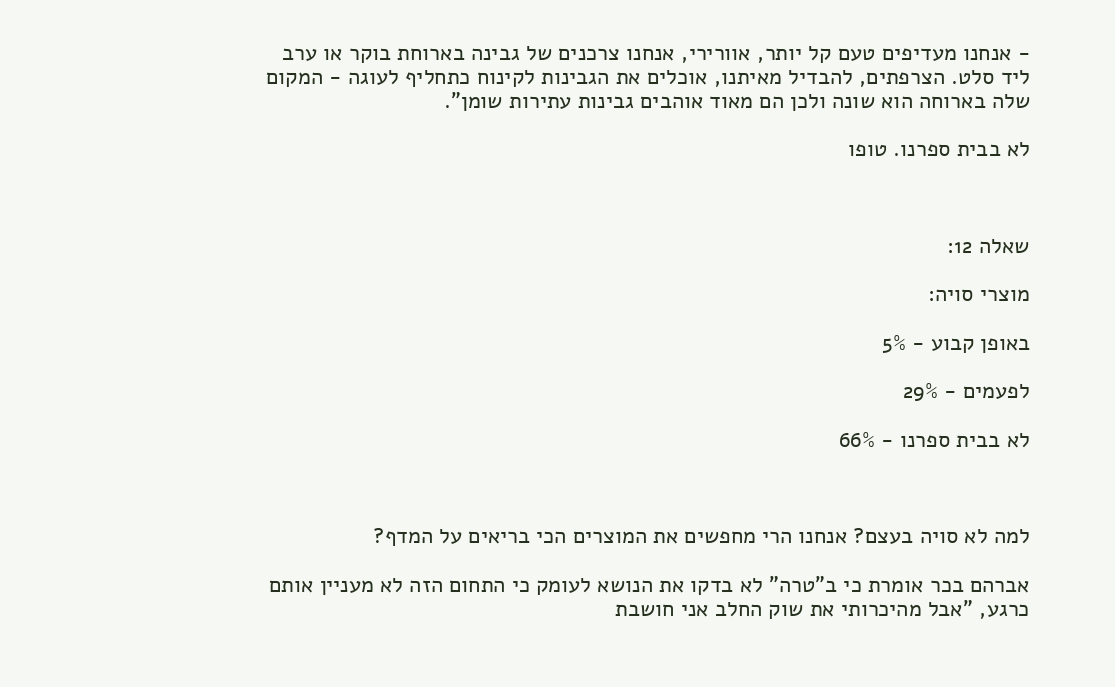- אנחנו מעדיפים טעם קל יותר, אוורירי, אנחנו צרכנים של גבינה בארוחת בוקר או ערב ליד סלט. הצרפתים, להבדיל מאיתנו, אוכלים את הגבינות לקינוח כתחליף לעוגה - המקום שלה בארוחה הוא שונה ולכן הם מאוד אוהבים גבינות עתירות שומן".

לא בבית ספרנו. טופו



שאלה 12:

מוצרי סויה:

באופן קבוע - 5%

לפעמים - 29%

לא בבית ספרנו - 66%



למה לא סויה בעצם? אנחנו הרי מחפשים את המוצרים הכי בריאים על המדף?

אברהם בכר אומרת כי ב"טרה" לא בדקו את הנושא לעומק כי התחום הזה לא מעניין אותם כרגע, "אבל מהיכרותי את שוק החלב אני חושבת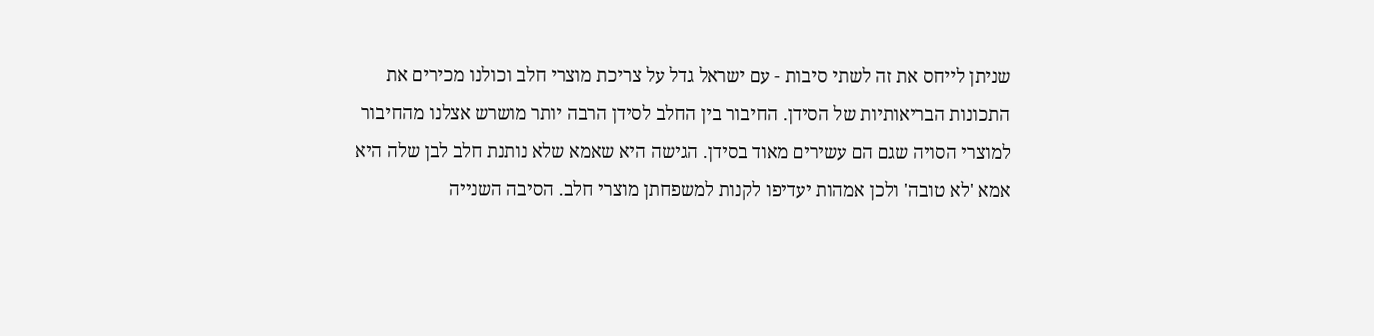שניתן לייחס את זה לשתי סיבות - עם ישראל גדל על צריכת מוצרי חלב וכולנו מכירים את התכונות הבריאותיות של הסידן. החיבור בין החלב לסידן הרבה יותר מושרש אצלנו מהחיבור למוצרי הסויה שגם הם עשירים מאוד בסידן. הגישה היא שאמא שלא נותנת חלב לבן שלה היא אמא 'לא טובה' ולכן אמהות יעדיפו לקנות למשפחתן מוצרי חלב. הסיבה השנייה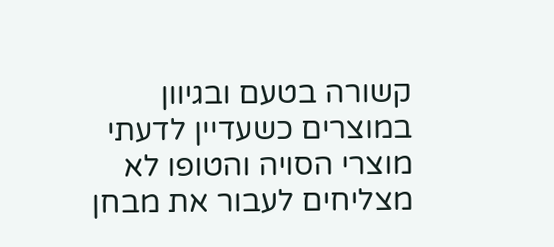קשורה בטעם ובגיוון במוצרים כשעדיין לדעתי מוצרי הסויה והטופו לא מצליחים לעבור את מבחן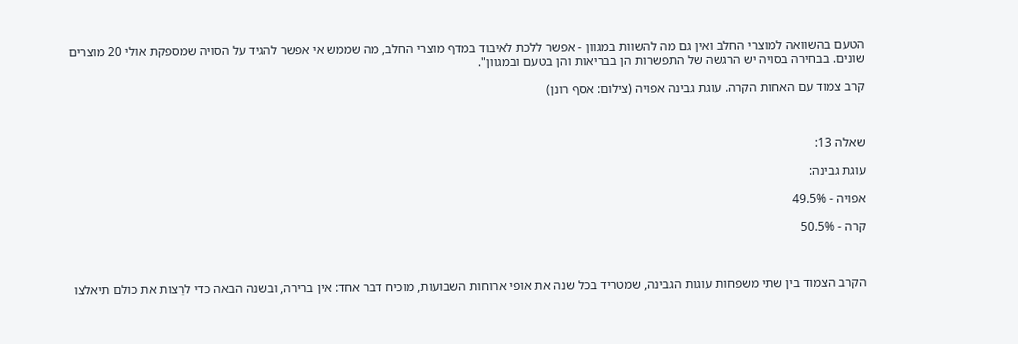הטעם בהשוואה למוצרי החלב ואין גם מה להשוות במגוון - אפשר ללכת לאיבוד במדף מוצרי החלב, מה שממש אי אפשר להגיד על הסויה שמספקת אולי 20 מוצרים שונים. בבחירה בסויה יש הרגשה של התפשרות הן בבריאות והן בטעם ובמגוון".

קרב צמוד עם האחות הקרה. עוגת גבינה אפויה (צילום: אסף רונן)



שאלה 13:

עוגת גבינה:

אפויה - 49.5%

קרה - 50.5%



הקרב הצמוד בין שתי משפחות עוגות הגבינה, שמטריד בכל שנה את אופי ארוחות השבועות, מוכיח דבר אחד: אין ברירה, ובשנה הבאה כדי לרַצות את כולם תיאלצו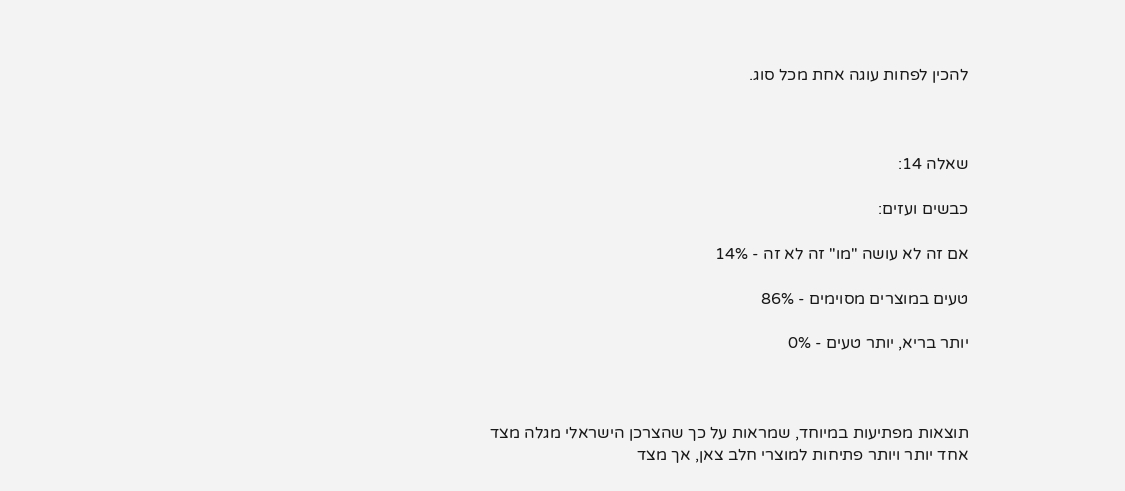להכין לפחות עוגה אחת מכל סוג.



שאלה 14:

כבשים ועזים:

אם זה לא עושה "מו" זה לא זה - 14%

טעים במוצרים מסוימים - 86%

יותר בריא, יותר טעים - 0%



תוצאות מפתיעות במיוחד, שמראות על כך שהצרכן הישראלי מגלה מצד אחד יותר ויותר פתיחות למוצרי חלב צאן, אך מצד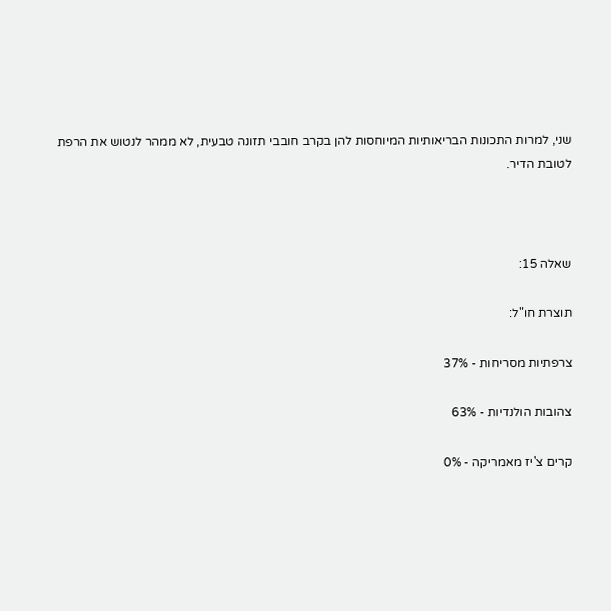שני, למרות התכונות הבריאותיות המיוחסות להן בקרב חובבי תזונה טבעית, לא ממהר לנטוש את הרפת לטובת הדיר.



שאלה 15:

תוצרת חו"ל:

צרפתיות מסריחות - 37%

צהובות הולנדיות - 63%

קרים צ'יז מאמריקה - 0%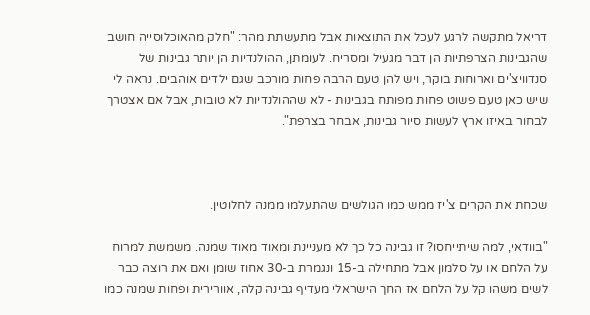דריאל מתקשה לרגע לעכל את התוצאות אבל מתעשתת מהר: "חלק מהאוכלוסייה חושב שהגבינות הצרפתיות הן דבר מגעיל ומסריח. לעומתן, ההולנדיות הן יותר גבינות של סנדוויצ'ים וארוחות בוקר, ויש להן טעם הרבה פחות מורכב שגם ילדים אוהבים. נראה לי שיש כאן טעם פשוט פחות מפותח בגבינות - לא שההולנדיות לא טובות, אבל אם אצטרך לבחור באיזו ארץ לעשות סיור גבינות, אבחר בצרפת".



שכחת את הקרים צ'יז ממש כמו הגולשים שהתעלמו ממנה לחלוטין.

"בוודאי, למה שיתייחסו? זו גבינה כל כך לא מעניינת ומאוד מאוד שמנה. משמשת למרוח על הלחם או על סלמון אבל מתחילה ב-15 ונגמרת ב-30 אחוז שומן ואם את רוצה כבר לשים משהו קל על הלחם אז החך הישראלי מעדיף גבינה קלה, אוורירית ופחות שמנה כמו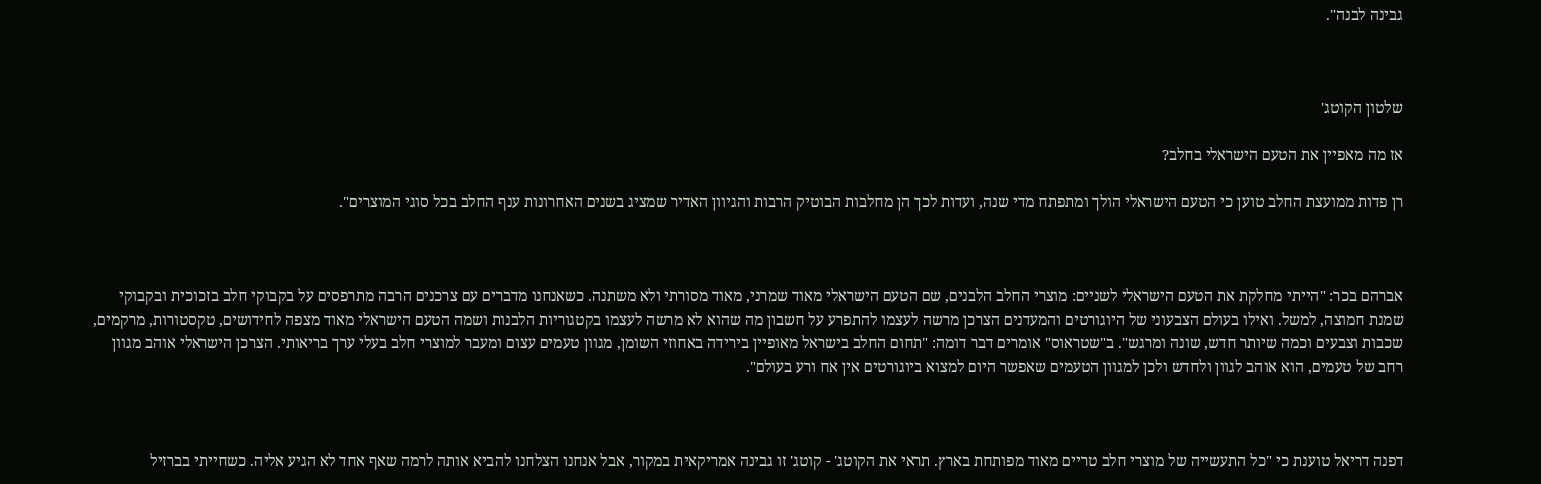גבינה לבנה".



שלטון הקוטג'

אז מה מאפיין את הטעם הישראלי בחלב?

רן פדות ממועצת החלב טוען כי הטעם הישראלי הולך ומתפתח מדי שנה, ועדות לכך הן מחלבות הבוטיק הרבות והגיוון האדיר שמציג בשנים האחרונות ענף החלב בכל סוגי המוצרים".



אברהם בכר: "הייתי מחלקת את הטעם הישראלי לשניים: מוצרי החלב הלבנים, שם הטעם הישראלי מאוד שמרני, מאוד מסורתי ולא משתנה. כשאנחנו מדברים עם צרכנים הרבה מתרפסים על בקבוקי חלב בזכוכית ובקבוקי שמנת חמוצה, למשל. ואילו בעולם הצבעוני של היוגורטים והמעדנים הצרכן מרשה לעצמו להתפרע על חשבון מה שהוא לא מרשה לעצמו בקטגוריות הלבנות ושמה הטעם הישראלי מאוד מצפה לחידושים, טקסטורות, מרקמים, שכבות וצבעים וכמה שיותר חדש, שונה ומרגש". ב"שטראוס" אומרים דבר דומה: "תחום החלב בישראל מאופיין בירידה באחוזי השומן, מגוון טעמים עצום ומעבר למוצרי חלב בעלי ערך בריאותי. הצרכן הישראלי אוהב מגוון רחב של טעמים, הוא אוהב לגוון ולחדש ולכן למגוון הטעמים שאפשר היום למצוא ביוגורטים אין אח ורע בעולם".



דפנה דריאל טוענת כי "כל התעשייה של מוצרי חלב טריים מאוד מפותחת בארץ. תראי את הקוטג' - קוטג' זו גבינה אמריקאית במקור, אבל אנחנו הצלחנו להביא אותה לרמה שאף אחד לא הגיע אליה. כשחייתי בברזיל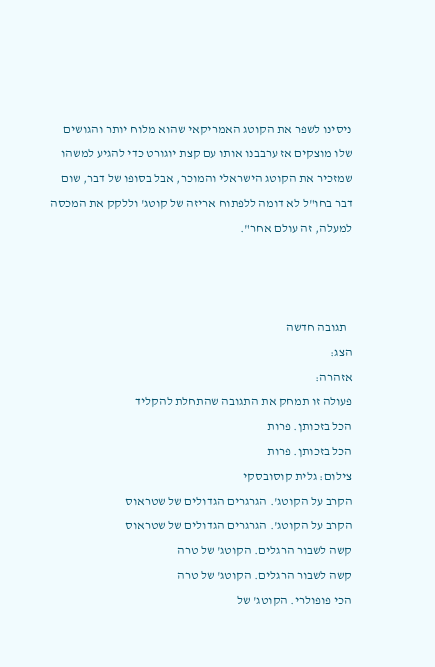ניסינו לשפר את הקוטג האמריקאי שהוא מלוח יותר והגושים שלו מוצקים אז ערבבנו אותו עם קצת יוגורט כדי להגיע למשהו שמזכיר את הקוטג הישראלי והמוכר, אבל בסופו של דבר, שום דבר בחו"ל לא דומה ללפתוח אריזה של קוטג' וללקק את המכסה למעלה, זה עולם אחר".



  תגובה חדשה
הצג:
אזהרה:
פעולה זו תמחק את התגובה שהתחלת להקליד
הכל בזכותן. פרות
הכל בזכותן. פרות
צילום: גלית קוסובסקי
הקרב על הקוטג'. הגרגרים הגדולים של שטראוס
הקרב על הקוטג'. הגרגרים הגדולים של שטראוס
קשה לשבור הרגלים. הקוטג' של טרה
קשה לשבור הרגלים. הקוטג' של טרה
הכי פופולרי. הקוטג' של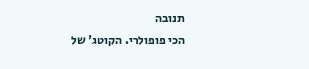תנובה
הכי פופולרי. הקוטג' של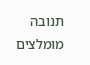תנובה
מומלצים